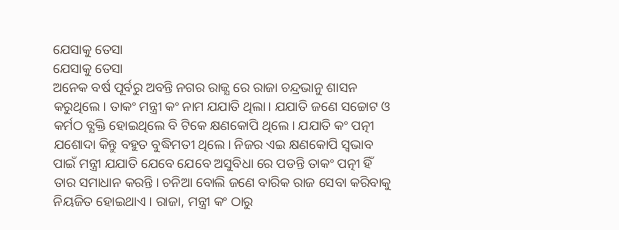ଯେସାକୁ ତେସା
ଯେସାକୁ ତେସା
ଅନେକ ବର୍ଷ ପୂର୍ବରୁ ଅବନ୍ତି ନଗର ରାଜ୍ଯ ରେ ରାଜା ଚନ୍ଦ୍ରଭାନୁ ଶାସନ କରୁଥିଲେ। ତାକଂ ମନ୍ତ୍ରୀ କଂ ନାମ ଯଯାତି ଥିଲା। ଯଯାତି ଜଣେ ସଚ୍ଚୋଟ ଓ କର୍ମଠ ବ୍ଯକ୍ତି ହୋଇଥିଲେ ବି ଟିକେ କ୍ଷଣକୋପି ଥିଲେ। ଯଯାତି କଂ ପତ୍ନୀ ଯଶୋଦା କିନ୍ତୁ ବହୁତ ବୁଦ୍ଧିମତୀ ଥିଲେ। ନିଜର ଏଇ କ୍ଷଣକୋପି ସ୍ବଭାବ ପାଇଁ ମନ୍ତ୍ରୀ ଯଯାତି ଯେବେ ଯେବେ ଅସୁବିଧା ରେ ପଡନ୍ତି ତାକଂ ପତ୍ନୀ ହିଁ ତାର ସମାଧାନ କରନ୍ତି। ଚନିଆ ବୋଲି ଜଣେ ବାରିକ ରାଜ ସେବା କରିବାକୁ ନିୟଜିତ ହୋଇଥାଏ। ରାଜା, ମନ୍ତ୍ରୀ କଂ ଠାରୁ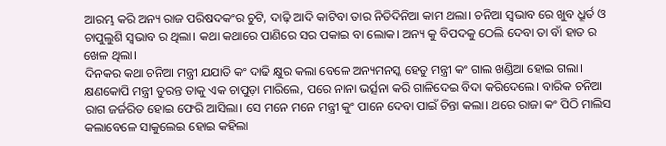ଆରମ୍ଭ କରି ଅନ୍ୟ ରାଜ ପରିଷଦକଂର ଚୁଟି, ଦାଢ଼ି ଆଦି କାଟିବା ତାର ନିତିଦିନିଆ କାମ ଥଲା। ଚନିଆ ସ୍ବଭାବ ରେ ଖୁବ ଧ୍ରୂର୍ତ ଓ ଚାପୁଲୁଶି ସ୍ବଭାବ ର ଥିଲା। କଥା କଥାରେ ପାଣିରେ ସର ପକାଇ ବା ଲୋକ। ଅନ୍ୟ କୁ ବିପଦକୁ ଠେଲି ଦେବା ତା ବାଁ ହାତ ର ଖେଳ ଥିଲା।
ଦିନକର କଥା ଚନିଆ ମନ୍ତ୍ରୀ ଯଯାତି କଂ ଦାଢି କ୍ଷୁର କଲା ବେଳେ ଅନ୍ୟମନସ୍କ ହେତୁ ମନ୍ତ୍ରୀ କଂ ଗାଲ ଖଣ୍ଡିଆ ହୋଇ ଗଲା। କ୍ଷଣକୋପି ମନ୍ତ୍ରୀ ତୁରନ୍ତ ତାକୁ ଏକ ଚାପୁଡ଼ା ମାରିଲେ, ପରେ ନାନା ଭର୍ତ୍ସନା କରି ଗାଳିଦେଇ ବିଦା କରିଦେଲେ। ବାରିକ ଚନିଆ ରାଗ ଜର୍ଜରିତ ହୋଇ ଫେରି ଆସିଲା। ସେ ମନେ ମନେ ମନ୍ତ୍ରୀ କୁଂ ପାନେ ଦେବା ପାଇଁ ଚିନ୍ତା କଲା। ଥରେ ରାଜା କଂ ପିଠି ମାଲିସ କଲାବେଳେ ସାକୁଲେଇ ହୋଇ କହିଲା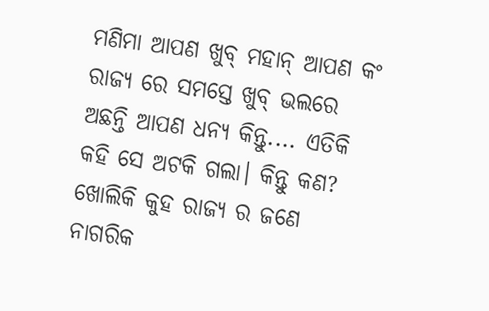ମଣିମା ଆପଣ ଖୁବ୍ ମହାନ୍ ଆପଣ କଂ ରାଜ୍ଯ ରେ ସମସ୍ତେ ଖୁବ୍ ଭଲରେ ଅଛନ୍ତି ଆପଣ ଧନ୍ଯ କିନ୍ତୁ.... ଏତିକି କହି ସେ ଅଟକି ଗଲା। କିନ୍ତୁ କଣ? ଖୋଲିକି କୁହ ରାଜ୍ଯ ର ଜଣେ ନାଗରିକ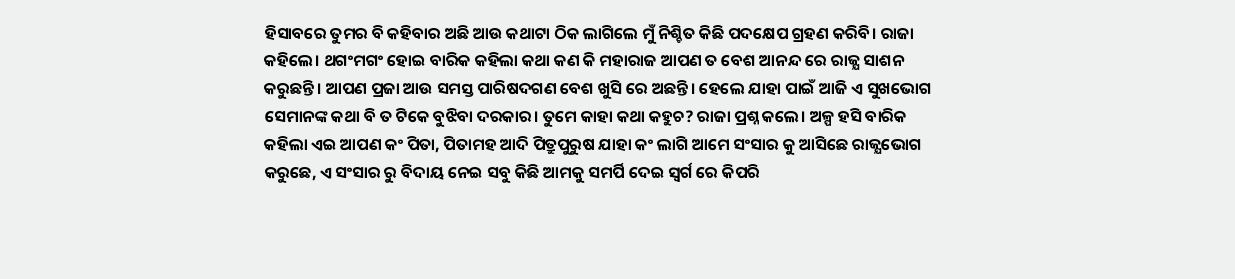ହିସାବରେ ତୁମର ବି କହିବାର ଅଛି ଆଉ କଥାଟା ଠିକ ଲାଗିଲେ ମୁଁ ନିଶ୍ଚିତ କିଛି ପଦକ୍ଷେପ ଗ୍ରହଣ କରିବି। ରାଜା କହିଲେ। ଥଗଂମଗଂ ହୋଇ ବାରିକ କହିଲା କଥା କଣ କି ମହାରାଜ ଆପଣ ତ ବେଶ ଆନନ୍ଦ ରେ ରାଜ୍ଯ ସାଶନ କରୁଛନ୍ତି। ଆପଣ ପ୍ରଜା ଆଉ ସମସ୍ତ ପାରିଷଦଗଣ ବେଶ ଖୁସି ରେ ଅଛନ୍ତି। ହେଲେ ଯାହା ପାଇଁ ଆଜି ଏ ସୁଖଭୋଗ ସେମାନଙ୍କ କଥା ବି ତ ଟିକେ ବୁଝିବା ଦରକାର। ତୁମେ କାହା କଥା କହୁଚ? ରାଜା ପ୍ରଶ୍ନ କଲେ। ଅଳ୍ପ ହସି ବାରିକ କହିଲା ଏଇ ଆପଣ କଂ ପିତା, ପିତାମହ ଆଦି ପିତ୍ରୁପୁରୁଷ ଯାହା କଂ ଲାଗି ଆମେ ସଂସାର କୁ ଆସିଛେ ରାଜ୍ଯଭୋଗ କରୁଛେ, ଏ ସଂସାର ରୁ ବିଦାୟ ନେଇ ସବୁ କିଛି ଆମକୁ ସମର୍ପି ଦେଇ ସ୍ବର୍ଗ ରେ କିପରି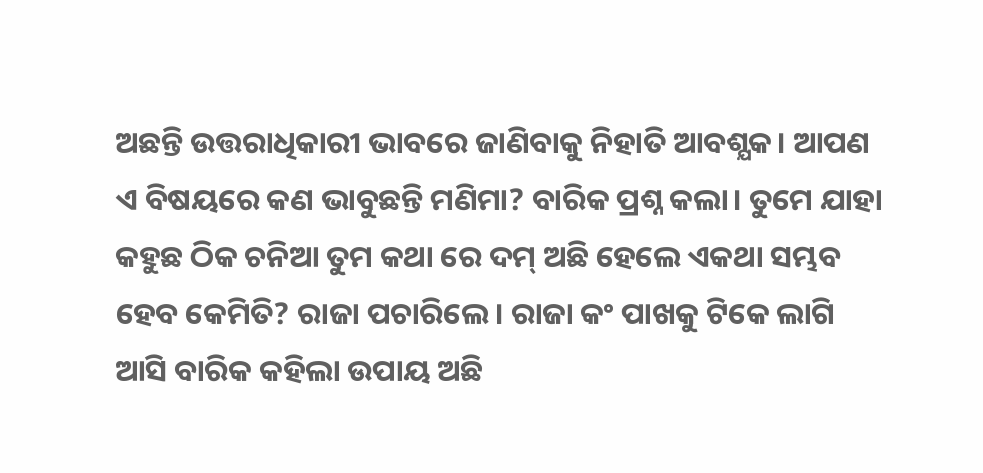ଅଛନ୍ତି ଉତ୍ତରାଧିକାରୀ ଭାବରେ ଜାଣିବାକୁ ନିହାତି ଆବଶ୍ଯକ। ଆପଣ ଏ ବିଷୟରେ କଣ ଭାବୁଛନ୍ତି ମଣିମା? ବାରିକ ପ୍ରଶ୍ନ କଲା। ତୁମେ ଯାହା କହୁଛ ଠିକ ଚନିଆ ତୁମ କଥା ରେ ଦମ୍ ଅଛି ହେଲେ ଏକଥା ସମ୍ଭବ ହେବ କେମିତି? ରାଜା ପଚାରିଲେ। ରାଜା କଂ ପାଖକୁ ଟିକେ ଲାଗି ଆସି ବାରିକ କହିଲା ଉପାୟ ଅଛି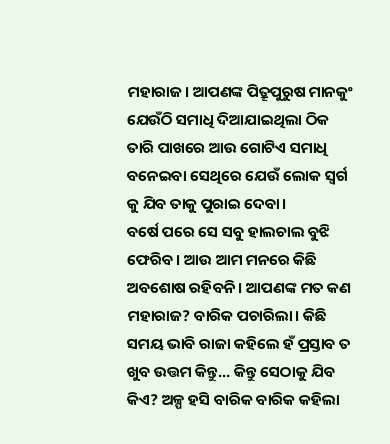ମହାରାଜ। ଆପଣଙ୍କ ପିତ୍ରୂପୁରୁଷ ମାନକୁଂ ଯେଉଁଠି ସମାଧି ଦିଆଯାଇଥିଲା ଠିକ ତାରି ପାଖରେ ଆଉ ଗୋଟିଏ ସମାଧି ବନେଇବା ସେଥିରେ ଯେଉଁ ଲୋକ ସ୍ବର୍ଗ କୁ ଯିବ ତାକୁ ପୁରାଇ ଦେବା।
ବର୍ଷେ ପରେ ସେ ସବୁ ହାଲଚାଲ ବୁଝି ଫେରିବ। ଆଉ ଆମ ମନରେ କିଛି ଅବଶୋଷ ରହିବନି। ଆପଣଙ୍କ ମତ କଣ ମହାରାଜ? ବାରିକ ପଚାରିଲା। କିଛି ସମୟ ଭାବି ରାଜା କହିଲେ ହଁ ପ୍ରସ୍ତାବ ତ ଖୁବ ଉତ୍ତମ କିନ୍ତୁ... କିନ୍ତୁ ସେଠାକୁ ଯିବ କିଏ? ଅଳ୍ପ ହସି ବାରିକ ବାରିକ କହିଲା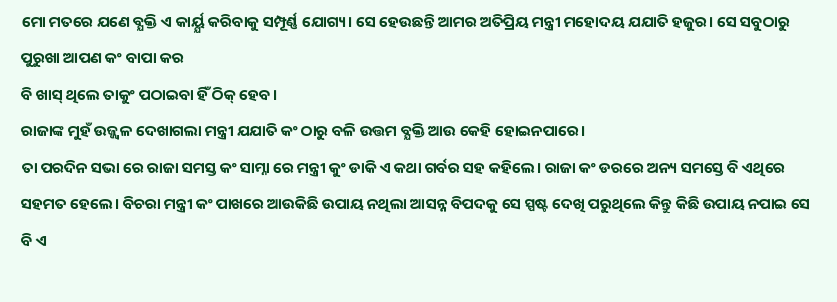ମୋ ମତରେ ଯଣେ ବ୍ଯକ୍ତି ଏ କାର୍ୟ୍ଯ କରିବାକୁ ସମ୍ପୂର୍ଣ୍ଣ ଯୋଗ୍ୟ। ସେ ହେଉଛନ୍ତି ଆମର ଅତିପ୍ରିୟ ମନ୍ତ୍ରୀ ମହୋଦୟ ଯଯାତି ହଜୁର। ସେ ସବୁଠାରୁ ପୁରୁଖା ଆପଣ କଂ ବାପା କର
ବି ଖାସ୍ ଥିଲେ ତାକୁଂ ପଠାଇବା ହିଁ ଠିକ୍ ହେବ।
ରାଜାଙ୍କ ମୁହଁ ଉଜ୍ଜ୍ବଳ ଦେଖାଗଲା ମନ୍ତ୍ରୀ ଯଯାତି କଂ ଠାରୁ ବଳି ଉତ୍ତମ ବ୍ଯକ୍ତି ଆଉ କେହି ହୋଇନପାରେ।
ତା ପରଦିନ ସଭା ରେ ରାଜା ସମସ୍ତ କଂ ସାମ୍ନା ରେ ମନ୍ତ୍ରୀ କୁଂ ଡାକି ଏ କଥା ଗର୍ବର ସହ କହିଲେ। ରାଜା କଂ ଡରରେ ଅନ୍ୟ ସମସ୍ତେ ବି ଏଥିରେ ସହମତ ହେଲେ। ବିଚରା ମନ୍ତ୍ରୀ କଂ ପାଖରେ ଆଉକିଛି ଉପାୟ ନଥିଲା ଆସନ୍ନ ବିପଦକୁ ସେ ସ୍ପଷ୍ଟ ଦେଖି ପରୁଥିଲେ କିନ୍ତୁ କିଛି ଉପାୟ ନପାଇ ସେ ବି ଏ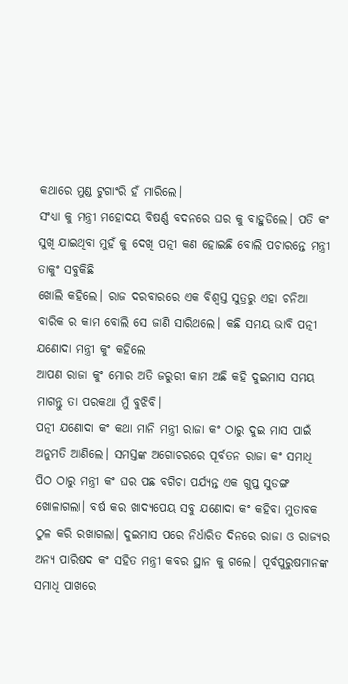କଥାରେ ମୁଣ୍ଡ ଟୁଗାଂରି ହଁ ମାରିଲେ।
ସଂଧ୍ଯା କୁ ମନ୍ତ୍ରୀ ମହୋଦୟ ବିଷର୍ଣ୍ଣ ବଦନରେ ଘର କୁ ବାହୁଡିଲେ। ପତି କଂ ସୁଖି ଯାଇଥିବା ମୁହଁ କୁ ଦେଖି ପତ୍ନୀ କଣ ହୋଇଛି ବୋଲି ପଚାରନ୍ତେ ମନ୍ତ୍ରୀ ତାକୁଂ ସବୁକିଛି
ଖୋଲି କହିଲେ। ରାଜ ଦରବାରରେ ଏକ ବିଶ୍ବସ୍ତ ସୁତ୍ରରୁ ଏହା ଚନିଆ ବାରିକ ର କାମ ବୋଲି ସେ ଜାଣି ସାରିଥଲେ। କଛି ସମୟ ଭାବି ପତ୍ନୀ ଯଣୋଦା ମନ୍ତ୍ରୀ କୁଂ କହିଲେ
ଆପଣ ରାଜା କୁଂ ମୋର ଅତି ଜରୁରୀ କାମ ଅଛି କହି ଦୁଇମାସ ସମୟ ମାଗନ୍ତୁ ତା ପରକଥା ମୁଁ ବୁଝିବି।
ପତ୍ନୀ ଯଣୋଦା କଂ କଥା ମାନି ମନ୍ତ୍ରୀ ରାଜା କଂ ଠାରୁ ଦୁଇ ମାସ ପାଇଁ ଅନୁମତି ଆଣିଲେ। ସମସ୍ତଙ୍କ ଅଗୋଚରରେ ପୂର୍ବତନ ରାଜା କଂ ସମାଧି ପିଠ ଠାରୁ ମନ୍ତ୍ରୀ କଂ ଘର ପଛ ବଗିଚା ପର୍ଯ୍ୟନ୍ତ ଏକ ଗୁପ୍ତ ସୁଡଙ୍ଗ ଖୋଳାଗଲା। ବର୍ଷ କର ଖାଦ୍ୟପେୟ ସବୁ ଯଣୋଦା କଂ କହିବା ମୁତାବକ ଠୁଳ କରି ରଖାଗଲା। ଦୁଇମାସ ପରେ ନିର୍ଧାରିତ ଦିନରେ ରାଜା ଓ ରାଜ୍ୟର ଅନ୍ୟ ପାରିଷଦ କଂ ସହିତ ମନ୍ତ୍ରୀ କବର ସ୍ଥାନ କୁ ଗଲେ। ପୂର୍ବପୁରୁଷମାନଙ୍କ ସମାଧି ପାଖରେ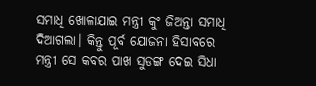ସମାଧି ଖୋଳାଯାଇ ମନ୍ତ୍ରୀ କୁଂ ଜିଅନ୍ତା ସମାଧି ଦିଆଗଲା। କିନ୍ତୁ ପୂର୍ବ ଯୋଜନା ହିସାବରେ ମନ୍ତ୍ରୀ ସେ କବର ପାଖ ସୁଡଙ୍ଗ ଦେଇ ସିଧା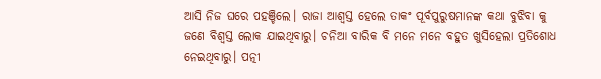ଆସି ନିଜ ଘରେ ପହଞ୍ଚିଲେ। ରାଜା ଆଶ୍ବସ୍ତ ହେଲେ ତାକଂ ପୂର୍ବପୁରୁଷମାନଙ୍କ କଥା ବୁଝିବା କୁ ଜଣେ ବିଶ୍ବସ୍ତ ଲୋକ ଯାଇଥିବାରୁ। ଚନିଆ ବାରିକ ବି ମନେ ମନେ ବହୁତ ଖୁସିହେଲା ପ୍ରତିଶୋଧ ନେଇଥିବାରୁ। ପତ୍ନୀ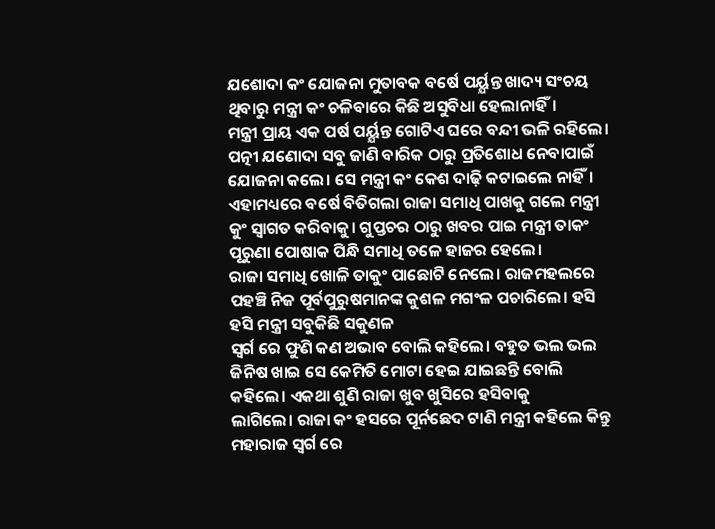ଯଶୋଦା କଂ ଯୋଜନା ମୁତାବକ ବର୍ଷେ ପର୍ୟ୍ଯନ୍ତ ଖାଦ୍ୟ ସଂଚୟ ଥିବାରୁ ମନ୍ତ୍ରୀ କଂ ଚଳିବାରେ କିଛି ଅସୁବିଧା ହେଲାନାହିଁ।
ମନ୍ତ୍ରୀ ପ୍ରାୟ ଏକ ପର୍ଷ ପର୍ୟ୍ଯନ୍ତ ଗୋଟିଏ ଘରେ ବନ୍ଦୀ ଭଳି ରହିଲେ। ପତ୍ନୀ ଯଣୋଦା ସବୁ ଜାଣି ବାରିକ ଠାରୁ ପ୍ରତିଶୋଧ ନେବାପାଇଁ ଯୋଜନା କଲେ। ସେ ମନ୍ତ୍ରୀ କଂ କେଶ ଦାଢ଼ି କଟାଇଲେ ନାହିଁ। ଏହାମଧ୍ୟରେ ବର୍ଷେ ବିତିଗଲା ରାଜା ସମାଧି ପାଖକୁ ଗଲେ ମନ୍ତ୍ରୀ କୁଂ ସ୍ବାଗତ କରିବାକୁ। ଗୁପ୍ତଚର ଠାରୁ ଖବର ପାଇ ମନ୍ତ୍ରୀ ତାକଂ ପୂରୁଣା ପୋଷାକ ପିନ୍ଧି ସମାଧି ତଳେ ହାଜର ହେଲେ।
ରାଜା ସମାଧି ଖୋଳି ତାକୁଂ ପାଛୋଟି ନେଲେ। ରାଜମହଲରେ ପହଞ୍ଚି ନିଜ ପୂର୍ବପୁରୁଷମାନଙ୍କ କୁଶଳ ମଗଂଳ ପଚାରିଲେ। ହସି ହସି ମନ୍ତ୍ରୀ ସବୁକିଛି ସକୁଣଳ
ସ୍ବର୍ଗ ରେ ଫୁଣି କଣ ଅଭାବ ବୋଲି କହିଲେ। ବହୁତ ଭଲ ଭଲ ଜିନିଷ ଖାଇ ସେ କେମିତି ମୋଟା ହେଇ ଯାଇଛନ୍ତି ବୋଲି କହିଲେ। ଏକଥା ଶୁଣି ରାଜା ଖୁବ ଖୁସିରେ ହସିବାକୁ
ଲାଗିଲେ। ରାଜା କଂ ହସରେ ପୂର୍ନଛେଦ ଟାଣି ମନ୍ତ୍ରୀ କହିଲେ କିନ୍ତୁ ମହାରାଜ ସ୍ବର୍ଗ ରେ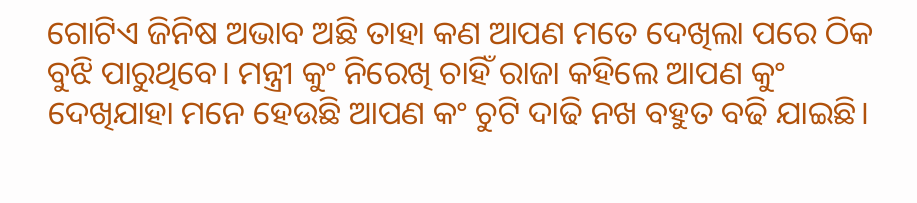ଗୋଟିଏ ଜିନିଷ ଅଭାବ ଅଛି ତାହା କଣ ଆପଣ ମତେ ଦେଖିଲା ପରେ ଠିକ ବୁଝି ପାରୁଥିବେ। ମନ୍ତ୍ରୀ କୁଂ ନିରେଖି ଚାହିଁ ରାଜା କହିଲେ ଆପଣ କୁଂ ଦେଖିଯାହା ମନେ ହେଉଛି ଆପଣ କଂ ଚୁଟି ଦାଢି ନଖ ବହୁତ ବଢି ଯାଇଛି।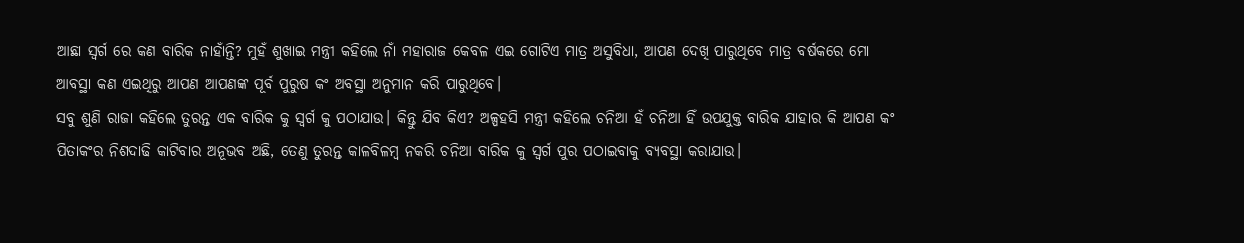ଆଛା ସ୍ବର୍ଗ ରେ କଣ ବାରିକ ନାହାଁନ୍ତି? ମୁହଁ ଶୁଖାଇ ମନ୍ତ୍ରୀ କହିଲେ ନାଁ ମହାରାଜ କେବଳ ଏଇ ଗୋଟିଏ ମାତ୍ର ଅସୁବିଧା, ଆପଣ ଦେଖି ପାରୁଥିବେ ମାତ୍ର ବର୍ଷକରେ ମୋ ଆବସ୍ଥା କଣ ଏଇଥିରୁ ଆପଣ ଆପଣଙ୍କ ପୂର୍ବ ପୁରୁଷ କଂ ଅବସ୍ଥା ଅନୁମାନ କରି ପାରୁଥିବେ।
ସବୁ ଶୁଣି ରାଜା କହିଲେ ତୁରନ୍ତ ଏକ ବାରିକ କୁ ସ୍ବର୍ଗ କୁ ପଠାଯାଉ। କିନ୍ତୁ ଯିବ କିଏ? ଅଳ୍ପହସି ମନ୍ତ୍ରୀ କହିଲେ ଚନିଆ ହଁ ଚନିଆ ହିଁ ଉପଯୁକ୍ତ ବାରିକ ଯାହାର କି ଆପଣ କଂ ପିତାକଂର ନିଶଦାଢି କାଟିବାର ଅନୂଭବ ଅଛି, ତେଣୁ ତୁରନ୍ତ କାଳବିଳମ୍ବ ନକରି ଚନିଆ ବାରିକ କୁ ସ୍ବର୍ଗ ପୁର ପଠାଇବାକୁ ବ୍ୟବସ୍ଥା କରାଯାଉ।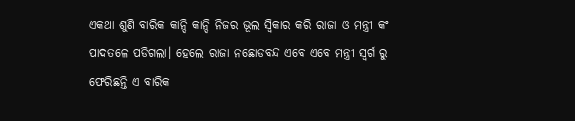ଏକଥା ଶୁଣି ବାରିକ କାନ୍ଦି କାନ୍ଦି ନିଜର ଭୂଲ ସ୍ବିକାର କରି ରାଜା ଓ ମନ୍ତ୍ରୀ କଂ ପାଦତଳେ ପଡିଗଲା। ହେଲେ ରାଜା ନଛୋଡବନ୍ଦ ଏବେ ଏବେ ମନ୍ତ୍ରୀ ସ୍ବର୍ଗ ରୁ ଫେରିଛନ୍ତି ଏ ବାରିକ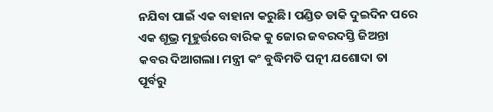ନଯିବା ପାଇଁ ଏକ ବାହାନା କରୁଛି। ପଣ୍ଡିତ ଡାକି ଦୁଇଦିନ ପରେ ଏକ ଶୂଭ୍ର ମୂହୁର୍ତ୍ତରେ ବାରିକ କୁ ଜୋର ଜବରଦସ୍ତି ଜିଅନ୍ତା କବର ଦିଆଗଲା। ମନ୍ତ୍ରୀ କଂ ବୁଦ୍ଧିମତି ପତ୍ନୀ ଯଶୋଦା ତା ପୂର୍ବରୁ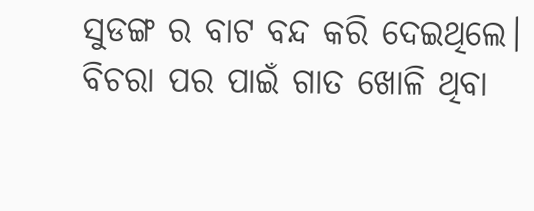ସୁଡଙ୍ଗ ର ବାଟ ବନ୍ଦ କରି ଦେଇଥିଲେ। ବିଚରା ପର ପାଇଁ ଗାତ ଖୋଳି ଥିବା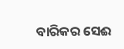ବାରିକର ସେଈ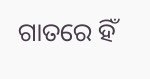ଗାତରେ ହିଁ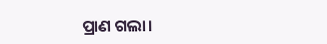ପ୍ରାଣ ଗଲା।